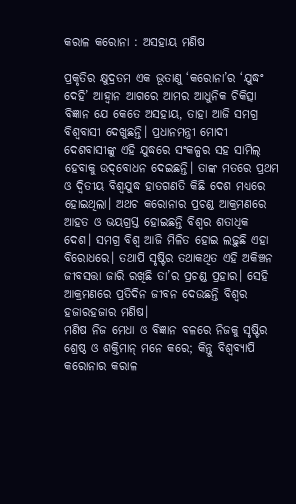କରାଳ କରୋନା : ଅସହାୟ ମଣିଷ

ପ୍ରକୃତିର କ୍ଷୁଦ୍ରତମ ଏକ ଭୂତାଣୁ ‘କରୋନା’ର ‘ଯୁଦ୍ଧଂ ଦେହି’ ଆହ୍ୱାନ ଆଗରେ ଆମର ଆଧୁନିକ ଚିକିତ୍ସା ବିଜ୍ଞାନ ଯେ କେତେ ଅସହାୟ, ତାହା ଆଜି ସମଗ୍ର ବିଶ୍ୱବାସୀ ଦେଖୁଛନ୍ତି। ପ୍ରଧାନମନ୍ତ୍ରୀ ମୋଦୀ ଦେଶବାସୀଙ୍କୁ ଏହି ଯୁଦ୍ଧରେ ସଂକଳ୍ପର ସହ ସାମିଲ୍‌ ହେବାକୁ ଉଦ୍‌ବୋଧନ ଦେଇଛନ୍ତି। ତାଙ୍କ ମତରେ ପ୍ରଥମ ଓ ଦ୍ୱିତୀୟ ବିଶ୍ୱଯୁଦ୍ଧ ହାତଗଣତି କିଛି ଦେଶ ମଧ୍ୟରେ ହୋଇଥିଲା। ଅଥଚ କରୋନାର ପ୍ରଚଣ୍ଡ ଆକ୍ରମଣରେ ଆହତ ଓ ଭୟଗ୍ରସ୍ତ ହୋଇଛନ୍ତି ବିଶ୍ୱର ଶତାଧିକ ଦେଶ। ସମଗ୍ର ବିଶ୍ୱ ଆଜି ମିଳିତ ହୋଇ ଲଢ଼ୁଛି ଏହା ବିରୋଧରେ। ତଥାପି ସୃଷ୍ଟିର ତଥାକଥିତ ଏହି ଅକିଞ୍ଚନ ଜୀବସତ୍ତା ଜାରି ରଖିଛି ତା’ର ପ୍ରଚଣ୍ଡ ପ୍ରହାର। ସେହି ଆକ୍ରମଣରେ ପ୍ରତିଦିନ ଜୀବନ ଦେଉଛନ୍ତି ବିଶ୍ୱର ହଜାରହଜାର ମଣିଷ।
ମଣିଷ ନିଜ ମେଧା ଓ ବିଜ୍ଞାନ ବଳରେ ନିଜକୁ ସୃଷ୍ଟିର ଶ୍ରେଷ୍ଠ ଓ ଶକ୍ତିମାନ୍‌ ମନେ କରେ; କିନ୍ତୁ ବିଶ୍ୱବ୍ୟାପି କରୋନାର କରାଳ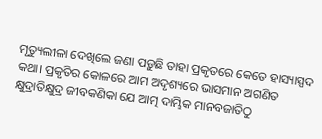ମୃତ୍ୟୁଲୀଳା ଦେଖିଲେ ଜଣା ପଡ଼ୁଛି ତାହା ପ୍ରକୃତରେ କେତେ ହାସ୍ୟାସ୍ପଦ କଥା। ପ୍ରକୃତିର କୋଳରେ ଆମ ଅଦୃଶ୍ୟରେ ଭାସମାନ ଅଗଣିତ କ୍ଷୁଦ୍ରାତିକ୍ଷୁଦ୍ର ଜୀବକଣିକା ଯେ ଆତ୍ମ ଦାମ୍ଭିକ ମାନବଜାତିଠୁ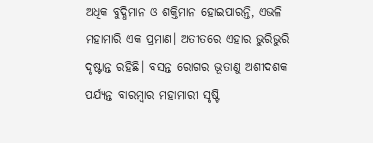ଅଧିକ ବୁଦ୍ଧିମାନ ଓ ଶକ୍ତିମାନ ହୋଇପାରନ୍ତି, ଏଭଳି ମହାମାରି ଏକ ପ୍ରମାଣ। ଅତୀତରେ ଏହାର ଭୁରିଭୁରି ଦୃଷ୍ଟାନ୍ତ ରହିଛି। ବସନ୍ତ ରୋଗର ଭୂତାଣୁ ଅଶୀଦଶକ ପର୍ଯ୍ୟନ୍ତ ବାରମ୍ବାର ମହାମାରୀ ସୃଷ୍ଟି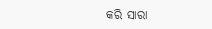କରି ସାରା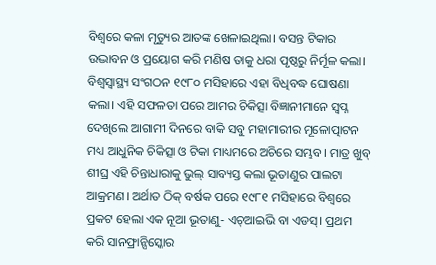ବିଶ୍ୱରେ କଳା ମୃତ୍ୟୁର ଆତଙ୍କ ଖେଳାଇଥିଲା। ବସନ୍ତ ଟିକାର ଉଦ୍ଭାବନ ଓ ପ୍ରୟୋଗ କରି ମଣିଷ ତାକୁ ଧରା ପୃଷ୍ଠରୁ ନିର୍ମୂଳ କଲା। ବିଶ୍ୱସ୍ୱାସ୍ଥ୍ୟ ସଂଗଠନ ୧୯୮୦ ମସିହାରେ ଏହା ବିଧିବଦ୍ଧ ଘୋଷଣା କଲା। ଏହି ସଫଳତା ପରେ ଆମର ଚିକିତ୍ସା ବିଜ୍ଞାନୀମାନେ ସ୍ୱପ୍ନ ଦେଖିଲେ ଆଗାମୀ ଦିନରେ ବାକି ସବୁ ମହାମାରୀର ମୂଳୋତ୍ପାଟନ ମଧ୍ୟ ଆଧୁନିକ ଚିକିତ୍ସା ଓ ଟିକା ମାଧ୍ୟମରେ ଅଚିରେ ସମ୍ଭବ। ମାତ୍ର ଖୁବ୍‌ ଶୀଘ୍ର ଏହି ଚିନ୍ତାଧାରାକୁ ଭୁଲ୍ ସାବ୍ୟସ୍ତ କଲା ଭୂତାଣୁର ପାଲଟା ଆକ୍ରମଣ। ଅର୍ଥାତ ଠିକ୍‌ ବର୍ଷକ ପରେ ୧୯୮୧ ମସିହାରେ ବିଶ୍ୱରେ ପ୍ରକଟ ହେଲା ଏକ ନୂଆ ଭୂତାଣୁ- ଏଚ୍ଆଇଭି ବା ଏଡସ୍‌। ପ୍ରଥମ କରି ସାନଫ୍ରାନ୍ସିସ୍କୋର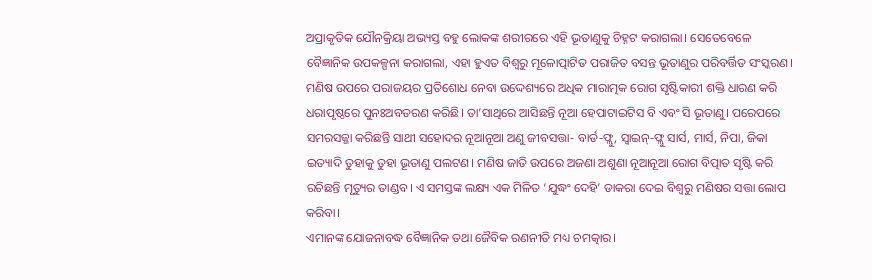ଅପ୍ରାକୃତିକ ଯୌନକ୍ରିୟା ଅଭ୍ୟସ୍ତ ବହୁ ଲୋକଙ୍କ ଶରୀରରେ ଏହି ଭୂତାଣୁକୁ ଚିହ୍ନଟ କରାଗଲା। ସେତେବେଳେ ବୈଜ୍ଞାନିକ ଉପକଳ୍ପନା କରାଗଲା, ଏହା ହୁଏତ ବିଶ୍ୱରୁ ମୂଳୋତ୍ପାଟିତ ପରାଜିତ ବସନ୍ତ ଭୂତାଣୁର ପରିବର୍ତ୍ତିତ ସଂସ୍କରଣ। ମଣିଷ ଉପରେ ପରାଜୟର ପ୍ରତିଶୋଧ ନେବା ଉଦ୍ଦେଶ୍ୟରେ ଅଧିକ ମାରାତ୍ମକ ରୋଗ ସୃଷ୍ଟିକାରୀ ଶକ୍ତି ଧାରଣ କରି ଧରାପୃଷ୍ଠରେ ପୁନଃଅବତରଣ କରିଛି। ତା’ସାଥିରେ ଆସିଛନ୍ତି ନୂଆ ହେପାଟାଇଟିସ ବି ଏବଂ ସି ଭୂତାଣୁ। ପରେପରେ ସମରସଜ୍ଜା କରିଛନ୍ତି ସାଥୀ ସହୋଦର ନୂଆନୂଆ ଅଣୁ ଜୀବସତ୍ତା- ବାର୍ଡ-ଫ୍ଲୁ, ସ୍ୱାଇନ୍‌-ଫ୍ଲୁ ସାର୍ସ, ମାର୍ସ, ନିପା, ଜିକା ଇତ୍ୟାଦି ତୁହାକୁ ତୁହା ଭୂତାଣୁ ପଲଟଣ। ମଣିଷ ଜାତି ଉପରେ ଅଜଣା ଅଶୁଣା ନୂଆନୂଆ ରୋଗ ବିତ୍ପାତ ସୃଷ୍ଟି କରି ରଚିଛନ୍ତି ମୃତ୍ୟୁର ତାଣ୍ଡବ। ଏ ସମସ୍ତଙ୍କ ଲକ୍ଷ୍ୟ ଏକ ମିଳିତ ‘ଯୁଦ୍ଧଂ ଦେହି’ ଡାକରା ଦେଇ ବିଶ୍ୱରୁ ମଣିଷର ସତ୍ତା ଲୋପ କରିବା।
ଏମାନଙ୍କ ଯୋଜନାବଦ୍ଧ ବୈଜ୍ଞାନିକ ତଥା ଜୈବିକ ରଣନୀତି ମଧ୍ୟ ଚମତ୍କାର।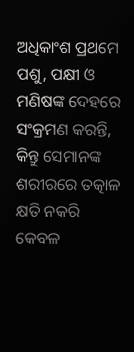ଅଧିକାଂଶ ପ୍ରଥମେ ପଶୁ, ପକ୍ଷୀ ଓ ମଣିଷଙ୍କ ଦେହରେ ସଂକ୍ରମଣ କରନ୍ତି, କିନ୍ତୁ ସେମାନଙ୍କ ଶରୀରରେ ତତ୍କାଳ କ୍ଷତି ନକରି କେବଳ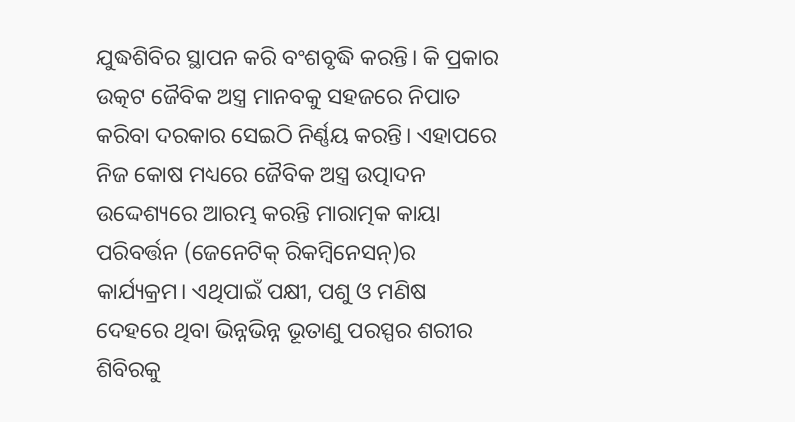ଯୁଦ୍ଧଶିବିର ସ୍ଥାପନ କରି ବଂଶବୃଦ୍ଧି କରନ୍ତି। କି ପ୍ରକାର ଉତ୍କଟ ଜୈବିକ ଅସ୍ତ୍ର ମାନବକୁ ସହଜରେ ନିପାତ କରିବା ଦରକାର ସେଇଠି ନିର୍ଣ୍ଣୟ କରନ୍ତି। ଏହାପରେ ନିଜ କୋଷ ମଧ୍ୟରେ ଜୈବିକ ଅସ୍ତ୍ର ଉତ୍ପାଦନ ଉଦ୍ଦେଶ୍ୟରେ ଆରମ୍ଭ କରନ୍ତି ମାରାତ୍ମକ କାୟା ପରିବର୍ତ୍ତନ (ଜେନେଟିକ୍‌ ରିକମ୍ବିନେସନ୍‌)ର କାର୍ଯ୍ୟକ୍ରମ। ଏଥିପାଇଁ ପକ୍ଷୀ, ପଶୁ ଓ ମଣିଷ ଦେହରେ ଥିବା ଭିନ୍ନଭିନ୍ନ ଭୂତାଣୁ ପରସ୍ପର ଶରୀର ଶିବିରକୁ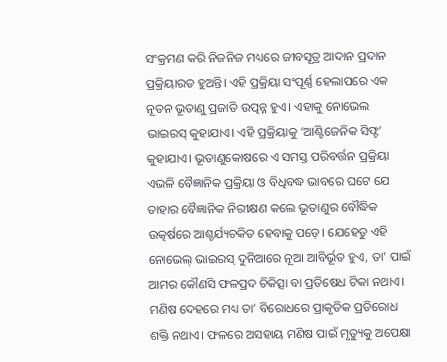ସଂକ୍ରମଣ କରି ନିଜନିଜ ମଧ୍ୟରେ ଜୀବସୂତ୍ର ଆଦାନ ପ୍ରଦାନ ପ୍ରକ୍ରିୟାରତ ହୁଅନ୍ତି। ଏହି ପ୍ରକ୍ରିୟା ସଂପୂର୍ଣ୍ଣ ହେଲାପରେ ଏକ ନୂତନ ଭୂତାଣୁ ପ୍ରଜାତି ଉତ୍ପନ୍ନ ହୁଏ। ଏହାକୁ ନୋଭେଲ ଭାଇରସ୍‌ କୁହାଯାଏ। ଏହି ପ୍ରକ୍ରିୟାକୁ ‘ଆଣ୍ଟିଜେନିକ ସିଫ୍ଟ’ କୁହାଯାଏ। ଭୂତାଣୁକୋଷରେ ଏ ସମସ୍ତ ପରିବର୍ତ୍ତନ ପ୍ରକ୍ରିୟା ଏଭଳି ବୈଜ୍ଞାନିକ ପ୍ରକ୍ରିୟା ଓ ବିଧିବଦ୍ଧ ଭାବରେ ଘଟେ ଯେ ତାହାର ବୈଜ୍ଞାନିକ ନିରୀକ୍ଷଣ କଲେ ଭୂତାଣୁର ବୌଦ୍ଧିକ ଉତ୍କର୍ଷରେ ଆଶ୍ଚର୍ଯ୍ୟଚକିତ ହେବାକୁ ପଡ଼େ। ଯେହେତୁ ଏହି ନୋଭେଲ୍‌ ଭାଇରସ୍‌ ଦୁନିଆରେ ନୂଆ ଆବିର୍ଭୂତ ହୁଏ, ତା’ ପାଇଁ ଆମର କୌଣସି ଫଳପ୍ରଦ ଚିକିତ୍ସା ବା ପ୍ରତିଷେଧ ଟିକା ନଥାଏ। ମଣିଷ ଦେହରେ ମଧ୍ୟ ତା’ ବିରୋଧରେ ପ୍ରାକୃତିକ ପ୍ରତିରୋଧ ଶକ୍ତି ନଥାଏ। ଫଳରେ ଅସହାୟ ମଣିଷ ପାଇଁ ମୃତ୍ୟୁକୁ ଅପେକ୍ଷା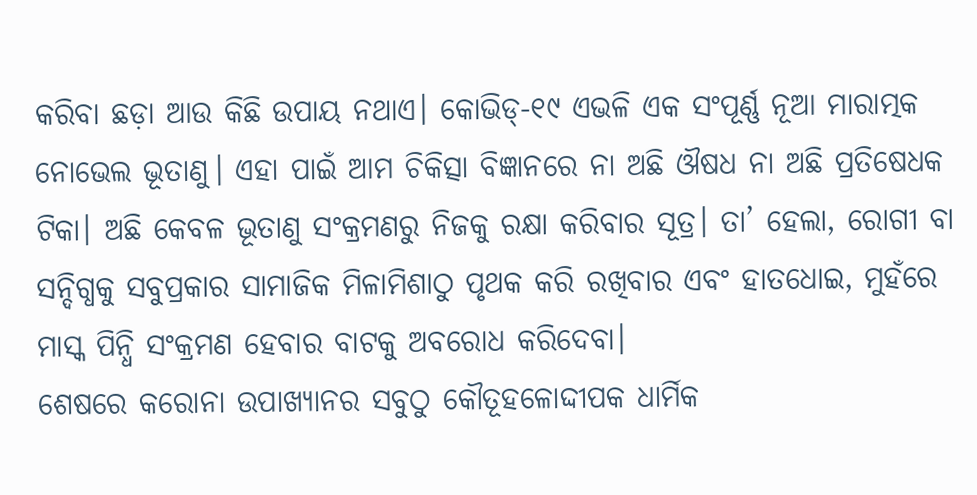କରିବା ଛଡ଼ା ଆଉ କିଛି ଉପାୟ ନଥାଏ। କୋଭିଡ୍-୧୯ ଏଭଳି ଏକ ସଂପୂର୍ଣ୍ଣ ନୂଆ ମାରାତ୍ମକ ନୋଭେଲ ଭୂତାଣୁ। ଏହା ପାଇଁ ଆମ ଚିକିତ୍ସା ବିଜ୍ଞାନରେ ନା ଅଛି ଔଷଧ ନା ଅଛି ପ୍ରତିଷେଧକ ଟିକା। ଅଛି କେବଳ ଭୂତାଣୁ ସଂକ୍ରମଣରୁ ନିଜକୁ ରକ୍ଷା କରିବାର ସୂତ୍ର। ତା’ ହେଲା, ରୋଗୀ ବା ସନ୍ଦିଗ୍ଧକୁ ସବୁପ୍ରକାର ସାମାଜିକ ମିଳାମିଶାଠୁ ପୃଥକ କରି ରଖିବାର ଏବଂ ହାତଧୋଇ, ମୁହଁରେ ମାସ୍କ ପିନ୍ଧି ସଂକ୍ରମଣ ହେବାର ବାଟକୁ ଅବରୋଧ କରିଦେବା।
ଶେଷରେ କରୋନା ଉପାଖ୍ୟାନର ସବୁଠୁ କୌତୂହଳୋଦ୍ଦୀପକ ଧାର୍ମିକ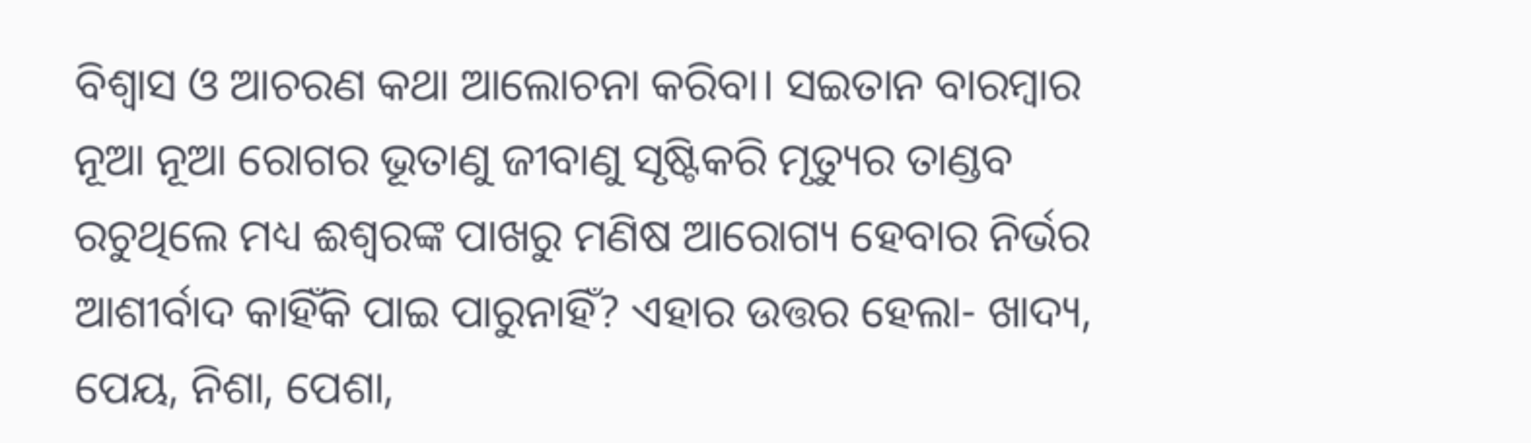ବିଶ୍ୱାସ ଓ ଆଚରଣ କଥା ଆଲୋଚନା କରିବା। ସଇତାନ ବାରମ୍ବାର ନୂଆ ନୂଆ ରୋଗର ଭୂତାଣୁ ଜୀବାଣୁ ସୃଷ୍ଟିକରି ମୃତ୍ୟୁର ତାଣ୍ଡବ ରଚୁଥିଲେ ମଧ୍ୟ ଈଶ୍ୱରଙ୍କ ପାଖରୁ ମଣିଷ ଆରୋଗ୍ୟ ହେବାର ନିର୍ଭର ଆଶୀର୍ବାଦ କାହିଁକି ପାଇ ପାରୁନାହିଁ? ଏହାର ଉତ୍ତର ହେଲା- ଖାଦ୍ୟ, ପେୟ, ନିଶା, ପେଶା,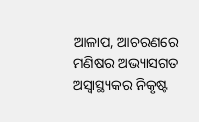ଆଳାପ, ଆଚରଣରେ ମଣିଷର ଅଭ୍ୟାସଗତ ଅସ୍ୱାସ୍ଥ୍ୟକର ନିକୃଷ୍ଟ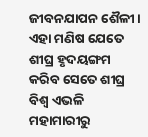ଜୀବନଯାପନ ଶୈଳୀ। ଏହା ମଣିଷ ଯେତେ ଶୀଘ୍ର ହୃଦୟଙ୍ଗମ କରିବ ସେତେ ଶୀଘ୍ର ବିଶ୍ୱ ଏଭଳି ମହାମାରୀରୁ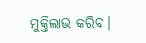ମୁକ୍ତିଲାଭ କରିବ।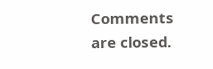Comments are closed.